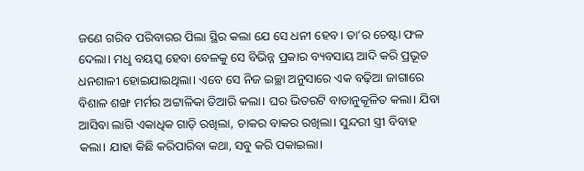ଜଣେ ଗରିବ ପରିବାରର ପିଲା ସ୍ଥିର କଲା ଯେ ସେ ଧନୀ ହେବ। ତା’ର ଚେଷ୍ଟା ଫଳ ଦେଲା। ମଧୢ ବୟସ୍କ ହେବା ବେଳକୁ ସେ ବିଭିନ୍ନ ପ୍ରକାର ବ୍ୟବସାୟ ଆଦି କରି ପ୍ରଭୂତ ଧନଶାଳୀ ହୋଇଯାଇଥିଲା। ଏବେ ସେ ନିଜ ଇଚ୍ଛା ଅନୁସାରେ ଏକ ବଢ଼ିଆ ଜାଗାରେ ବିଶାଳ ଶଙ୍ଖ ମର୍ମର ଅଟ୍ଟାଳିକା ତିଆରି କଲା। ଘର ଭିତରଟି ବାତାନୁକୂଳିତ କଲା। ଯିବା ଆସିବା ଲାଗି ଏକାଧିକ ଗାଡ଼ି ରଖିଲା, ଚାକର ବାକର ରଖିଲା। ସୁନ୍ଦରୀ ସ୍ତ୍ରୀ ବିବାହ କଲା। ଯାହା କିଛି କରିପାରିବା କଥା, ସବୁ କରି ପକାଇଲା।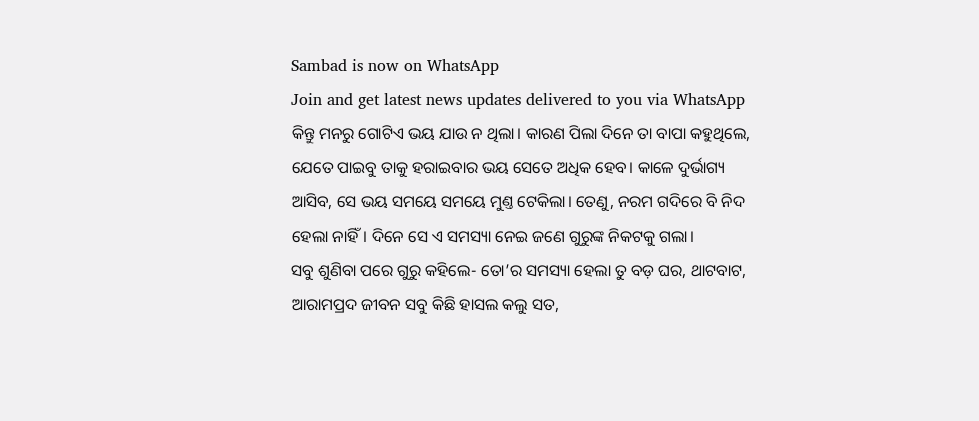Sambad is now on WhatsApp
Join and get latest news updates delivered to you via WhatsApp
କିନ୍ତୁ ମନରୁ ଗୋଟିଏ ଭୟ ଯାଉ ନ ଥିଲା। କାରଣ ପିଲା ଦିନେ ତା ବାପା କହୁଥିଲେ, ଯେତେ ପାଇବୁ ତାକୁ ହରାଇବାର ଭୟ ସେତେ ଅଧିକ ହେବ। କାଳେ ଦୁର୍ଭାଗ୍ୟ ଆସିବ, ସେ ଭୟ ସମୟେ ସମୟେ ମୁଣ୍ତ ଟେକିଲା। ତେଣୁ, ନରମ ଗଦିରେ ବି ନିଦ ହେଲା ନାହିଁ। ଦିନେ ସେ ଏ ସମସ୍ୟା ନେଇ ଜଣେ ଗୁରୁଙ୍କ ନିକଟକୁ ଗଲା।
ସବୁ ଶୁଣିବା ପରେ ଗୁରୁ କହିଲେ- ତୋ’ର ସମସ୍ୟା ହେଲା ତୁ ବଡ଼ ଘର, ଥାଟବାଟ, ଆରାମପ୍ରଦ ଜୀବନ ସବୁ କିଛି ହାସଲ କଲୁ ସତ,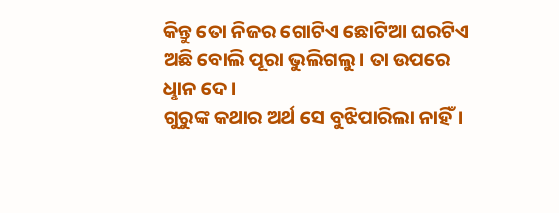କିନ୍ତୁ ତୋ ନିଜର ଗୋଟିଏ ଛୋଟିଆ ଘରଟିଏ ଅଛି ବୋଲି ପୂରା ଭୁଲିଗଲୁ। ତା ଉପରେ ଧୢାନ ଦେ।
ଗୁରୁଙ୍କ କଥାର ଅର୍ଥ ସେ ବୁଝିପାରିଲା ନାହିଁ।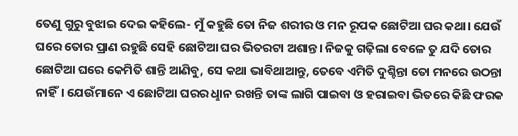ତେଣୁ ଗୁରୁ ବୁଝାଇ ଦେଇ କହିଲେ- ମୁଁ କହୁଛି ତୋ ନିଜ ଶରୀର ଓ ମନ ରୂପକ ଛୋଟିଆ ଘର କଥା। ଯେଉଁ ଘରେ ତୋର ପ୍ରାଣ ରହୁଛି ସେହି ଛୋଟିଆ ଘର ଭିତରଟା ଅଶାନ୍ତ। ନିଜକୁ ଗଢ଼ିଲା ବେଳେ ତୁ ଯଦି ତୋର ଛୋଟିଆ ଘରେ କେମିତି ଶାନ୍ତି ଆଣିବୁ, ସେ କଥା ଭାବିଥାଆନ୍ତୁ, ତେବେ ଏମିତି ଦୁଶ୍ଚିନ୍ତା ତୋ ମନରେ ଉଠନ୍ତା ନାହିଁ। ଯେଉଁମାନେ ଏ ଛୋଟିଆ ଘରର ଧୢାନ ରଖନ୍ତି ତାଙ୍କ ଲାଗି ପାଇବା ଓ ହରାଇବା ଭିତରେ କିଛି ଫରକ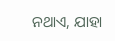ନଥାଏ, ଯାହା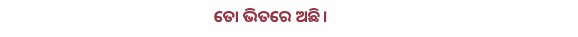ତୋ ଭିତରେ ଅଛି।